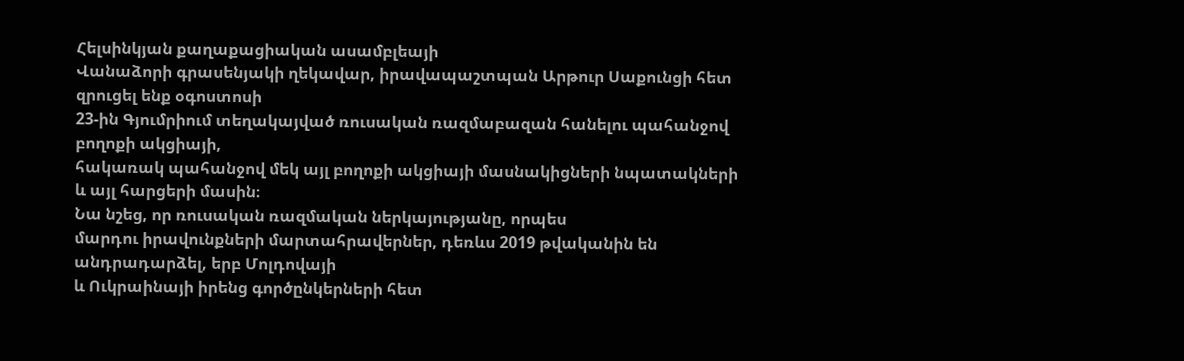Հելսինկյան քաղաքացիական ասամբլեայի
Վանաձորի գրասենյակի ղեկավար, իրավապաշտպան Արթուր Սաքունցի հետ զրուցել ենք օգոստոսի
23-ին Գյումրիում տեղակայված ռուսական ռազմաբազան հանելու պահանջով բողոքի ակցիայի,
հակառակ պահանջով մեկ այլ բողոքի ակցիայի մասնակիցների նպատակների և այլ հարցերի մասին։
Նա նշեց, որ ռուսական ռազմական ներկայությանը, որպես
մարդու իրավունքների մարտահրավերներ, դեռևս 2019 թվականին են անդրադարձել, երբ Մոլդովայի
և Ուկրաինայի իրենց գործընկերների հետ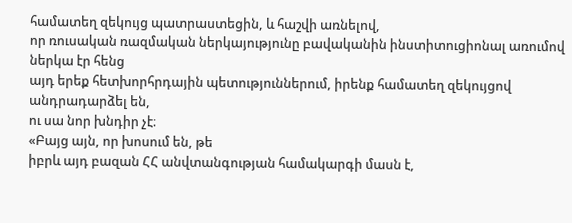համատեղ զեկույց պատրաստեցին, և հաշվի առնելով,
որ ռուսական ռազմական ներկայությունը բավականին ինստիտուցիոնալ առումով ներկա էր հենց
այդ երեք հետխորհրդային պետություններում, իրենք համատեղ զեկույցով անդրադարձել են,
ու սա նոր խնդիր չէ։
«Բայց այն, որ խոսում են, թե
իբրև այդ բազան ՀՀ անվտանգության համակարգի մասն է,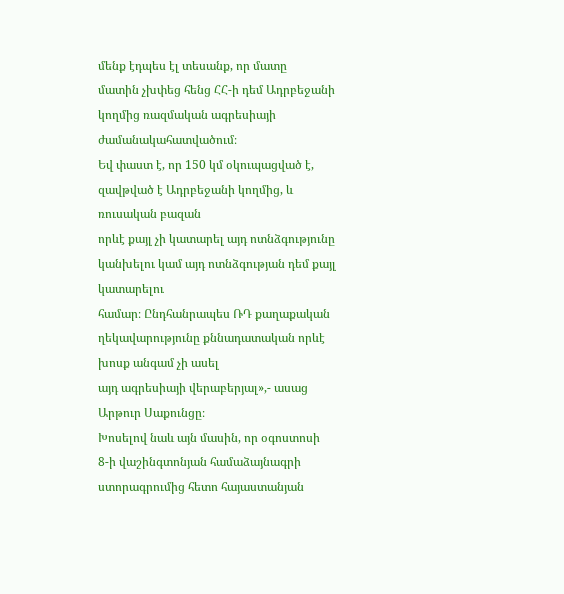մենք էդպես էլ տեսանք, որ մատը
մատին չխփեց հենց ՀՀ-ի դեմ Ադրբեջանի կողմից ռազմական ագրեսիայի ժամանակահատվածում։
Եվ փաստ է, որ 150 կմ օկուպացված է, զավթված է Ադրբեջանի կողմից, և ռուսական բազան
որևէ քայլ չի կատարել այդ ոտնձգությունը կանխելու կամ այդ ոտնձգության դեմ քայլ կատարելու
համար։ Ընդհանրապես ՌԴ քաղաքական ղեկավարությունը քննադատական որևէ խոսք անգամ չի ասել
այդ ագրեսիայի վերաբերյալ»,- ասաց Արթուր Սաքունցը։
Խոսելով նաև այն մասին, որ օգոստոսի
8-ի վաշինգտոնյան համաձայնագրի ստորագրումից հետո հայաստանյան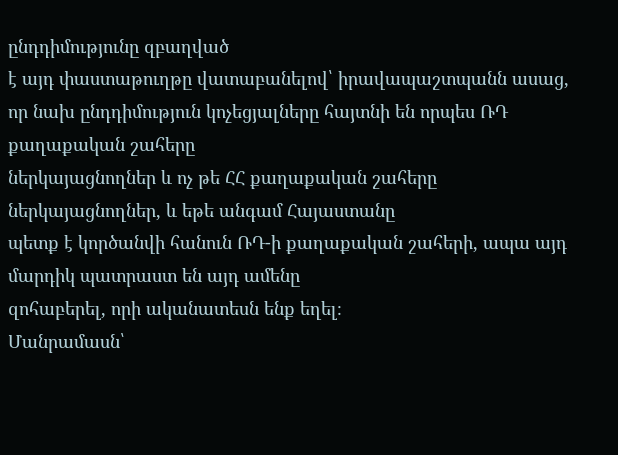ընդդիմությունը զբաղված
է այդ փաստաթուղթը վատաբանելով՝ իրավապաշտպանն ասաց, որ նախ ընդդիմություն կոչեցյալները հայտնի են որպես ՌԴ քաղաքական շահերը
ներկայացնողներ և ոչ թե ՀՀ քաղաքական շահերը ներկայացնողներ, և եթե անգամ Հայաստանը
պետք է կործանվի հանուն ՌԴ-ի քաղաքական շահերի, ապա այդ մարդիկ պատրաստ են այդ ամենը
զոհաբերել, որի ականատեսն ենք եղել։
Մանրամասն՝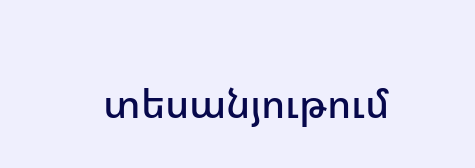տեսանյութում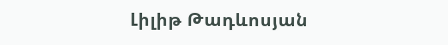Լիլիթ Թադևոսյան